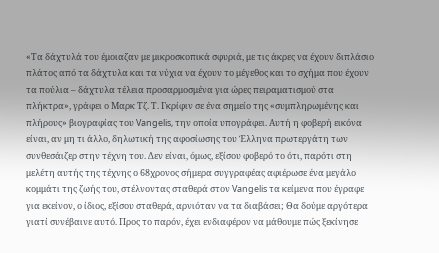«Τα δάχτυλά του έμοιαζαν με μικροσκοπικά σφυριά, με τις άκρες να έχουν διπλάσιο πλάτος από τα δάχτυλα και τα νύχια να έχουν το μέγεθος και το σχήμα που έχουν τα πούλια – δάχτυλα τέλεια προσαρμοσμένα για ώρες πειραματισμού στα πλήκτρα», γράφει ο Μαρκ Τζ. Τ. Γκρίφιν σε ένα σημείο της «συμπληρωμένης και πλήρους» βιογραφίας του Vangelis, την οποία υπογράφει. Αυτή η φοβερή εικόνα είναι, αν μη τι άλλο, δηλωτική της αφοσίωσης του Έλληνα πρωτεργάτη των συνθεσάιζερ στην τέχνη του. Δεν είναι, όμως, εξίσου φοβερό το ότι, παρότι στη μελέτη αυτής της τέχνης ο 68χρονος σήμερα συγγραφέας αφιέρωσε ένα μεγάλο κομμάτι της ζωής του, στέλνοντας σταθερά στον Vangelis τα κείμενα που έγραφε για εκείνον, ο ίδιος, εξίσου σταθερά, αρνιόταν να τα διαβάσει; Θα δούμε αργότερα γιατί συνέβαινε αυτό. Προς το παρόν, έχει ενδιαφέρον να μάθουμε πώς ξεκίνησε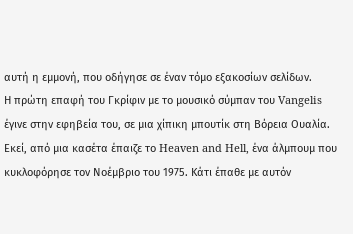αυτή η εμμονή, που οδήγησε σε έναν τόμο εξακοσίων σελίδων.
Η πρώτη επαφή του Γκρίφιν με το μουσικό σύμπαν του Vangelis έγινε στην εφηβεία του, σε μια χίπικη μπουτίκ στη Βόρεια Ουαλία. Εκεί, από μια κασέτα έπαιζε το Heaven and Hell, ένα άλμπουμ που κυκλοφόρησε τον Νοέμβριο του 1975. Κάτι έπαθε με αυτόν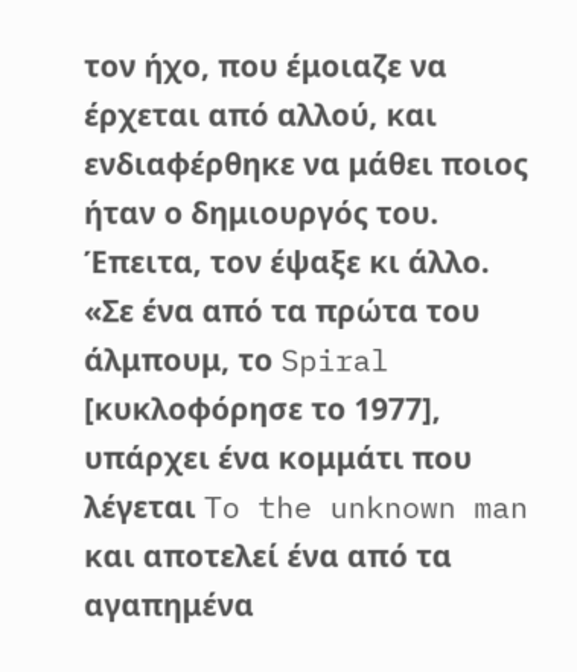τον ήχο, που έμοιαζε να έρχεται από αλλού, και ενδιαφέρθηκε να μάθει ποιος ήταν ο δημιουργός του. Έπειτα, τον έψαξε κι άλλο. «Σε ένα από τα πρώτα του άλμπουμ, το Spiral [κυκλοφόρησε το 1977], υπάρχει ένα κομμάτι που λέγεται To the unknown man και αποτελεί ένα από τα αγαπημένα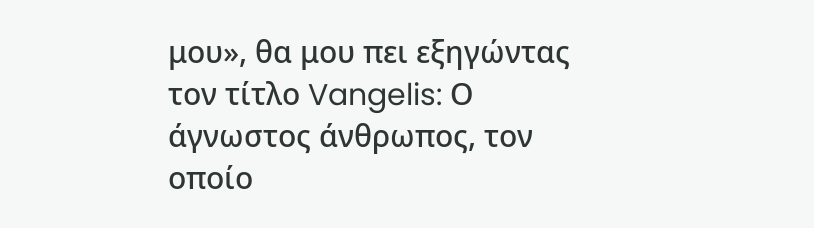μου», θα μου πει εξηγώντας τον τίτλο Vangelis: Ο άγνωστος άνθρωπος, τον οποίο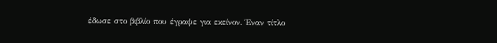έδωσε στο βιβλίο που έγραψε για εκείνον. Έναν τίτλο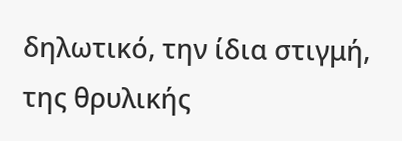δηλωτικό, την ίδια στιγμή, της θρυλικής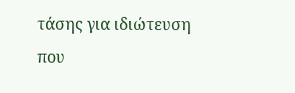τάσης για ιδιώτευση που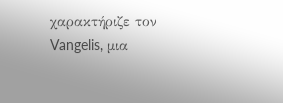χαρακτήριζε τον Vangelis, μια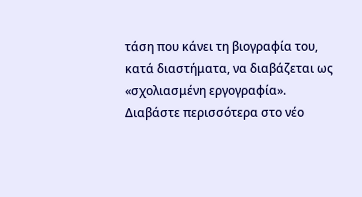τάση που κάνει τη βιογραφία του, κατά διαστήματα, να διαβάζεται ως «σχολιασμένη εργογραφία».
Διαβάστε περισσότερα στο νέο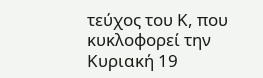τεύχος του Κ, που κυκλοφορεί την Κυριακή 19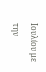Ιουλίου με την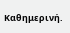Καθημερινή.